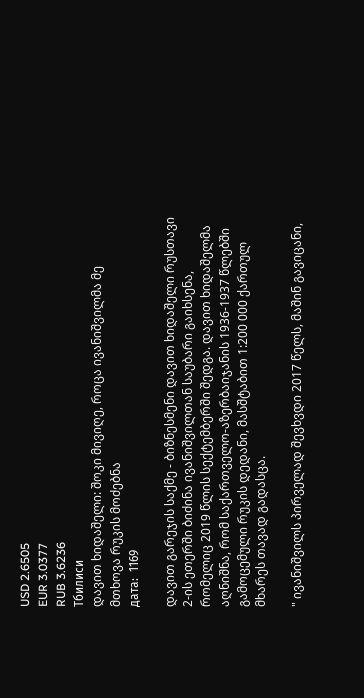USD 2.6505
EUR 3.0377
RUB 3.6236
Тбилиси
დავით ხიდაშელი: შოკი მივიღე, როცა ივანიშვილმა მე მთხოვა რუკის მოძებნა
дата:  1169

დავით გარეჯის საქმე - ბიზნესმენი დავით ხიდაშელი რუსთავი 2-ის ეთერში ბიძინა ივანიშვილთან საუბარი გაიხსენა, რომელიც 2019 წლის სექტემბერში შედგა. დავით ხიდაშელმა აღნიშნა, რომ საქართველო-აზერბაიჯანის 1936-1937 წლებში გამოცემული რუკის დედანი, მასშტაბით 1:200 000 ქართულ მხარეს თავად გადასცა.

" ივანიშვილს პირველად შევხვდი 2017 წელს, მაშინ გავიცანი,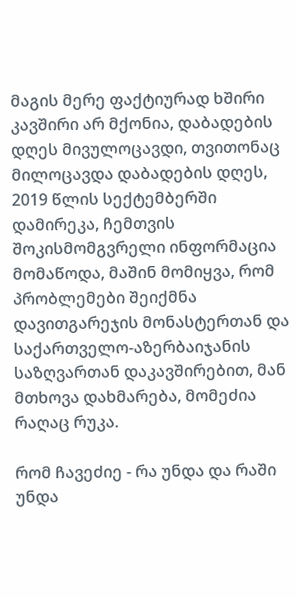მაგის მერე ფაქტიურად ხშირი კავშირი არ მქონია, დაბადების დღეს მივულოცავდი, თვითონაც მილოცავდა დაბადების დღეს, 2019 წლის სექტემბერში დამირეკა, ჩემთვის შოკისმომგვრელი ინფორმაცია მომაწოდა, მაშინ მომიყვა, რომ პრობლემები შეიქმნა დავითგარეჯის მონასტერთან და საქართველო-აზერბაიჯანის საზღვართან დაკავშირებით, მან მთხოვა დახმარება, მომეძია რაღაც რუკა.

რომ ჩავეძიე - რა უნდა და რაში უნდა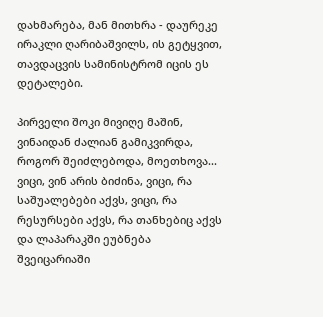დახმარება, მან მითხრა - დაურეკე ირაკლი ღარიბაშვილს, ის გეტყვით, თავდაცვის სამინისტრომ იცის ეს დეტალები.

პირველი შოკი მივიღე მაშინ, ვინაიდან ძალიან გამიკვირდა, როგორ შეიძლებოდა, მოეთხოვა... ვიცი, ვინ არის ბიძინა, ვიცი, რა საშუალებები აქვს, ვიცი, რა რესურსები აქვს, რა თანხებიც აქვს და ლაპარაკში ეუბნება შვეიცარიაში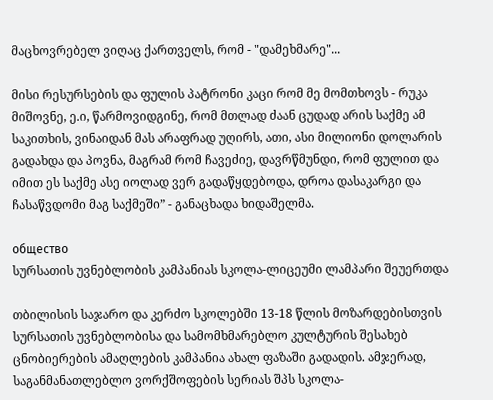მაცხოვრებელ ვიღაც ქართველს, რომ - "დამეხმარე"...

მისი რესურსების და ფულის პატრონი კაცი რომ მე მომთხოვს - რუკა მიშოვნე, ე.ი, წარმოვიდგინე, რომ მთლად ძაან ცუდად არის საქმე ამ საკითხის, ვინაიდან მას არაფრად უღირს, ათი, ასი მილიონი დოლარის გადახდა და პოვნა, მაგრამ რომ ჩავეძიე, დავრწმუნდი, რომ ფულით და იმით ეს საქმე ასე იოლად ვერ გადაწყდებოდა, დროა დასაკარგი და ჩასაწვდომი მაგ საქმეში” - განაცხადა ხიდაშელმა.

общество
სურსათის უვნებლობის კამპანიას სკოლა-ლიცეუმი ლამპარი შეუერთდა

თბილისის საჯარო და კერძო სკოლებში 13-18 წლის მოზარდებისთვის სურსათის უვნებლობისა და სამომხმარებლო კულტურის შესახებ ცნობიერების ამაღლების კამპანია ახალ ფაზაში გადადის. ამჯერად, საგანმანათლებლო ვორქშოფების სერიას შპს სკოლა-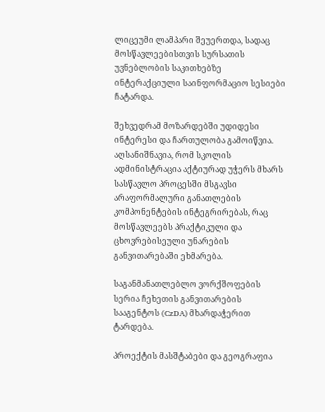ლიცეუმი ლამპარი შეუერთდა, სადაც მოსწავლეებისთვის სურსათის უვნებლობის საკითხებზე ინტერაქციული საინფორმაციო სესიები ჩატარდა.

შეხვედრამ მოზარდებში უდიდესი ინტერესი და ჩართულობა გამოიწვია. აღსანიშნავია, რომ სკოლის ადმინისტრაცია აქტიურად უჭერს მხარს სასწავლო პროცესში მსგავსი არაფორმალური განათლების კომპონენტების ინტეგრირებას, რაც მოსწავლეებს პრაქტიკული და ცხოვრებისეული უნარების განვითარებაში ეხმარება.

საგანმანათლებლო ვორქშოფების სერია ჩეხეთის განვითარების სააგენტოს (CzDA) მხარდაჭერით ტარდება.

პროექტის მასშტაბები და გეოგრაფია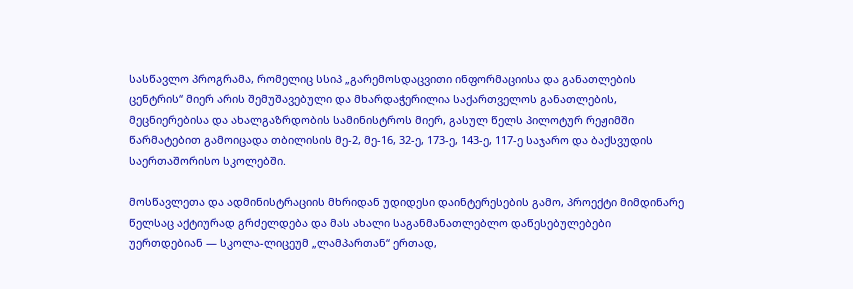სასწავლო პროგრამა, რომელიც სსიპ „გარემოსდაცვითი ინფორმაციისა და განათლების ცენტრის“ მიერ არის შემუშავებული და მხარდაჭერილია საქართველოს განათლების, მეცნიერებისა და ახალგაზრდობის სამინისტროს მიერ, გასულ წელს პილოტურ რეჟიმში წარმატებით გამოიცადა თბილისის მე-2, მე-16, 32-ე, 173-ე, 143-ე, 117-ე საჯარო და ბაქსვუდის საერთაშორისო სკოლებში.

მოსწავლეთა და ადმინისტრაციის მხრიდან უდიდესი დაინტერესების გამო, პროექტი მიმდინარე წელსაც აქტიურად გრძელდება და მას ახალი საგანმანათლებლო დაწესებულებები უერთდებიან — სკოლა-ლიცეუმ „ლამპართან“ ერთად,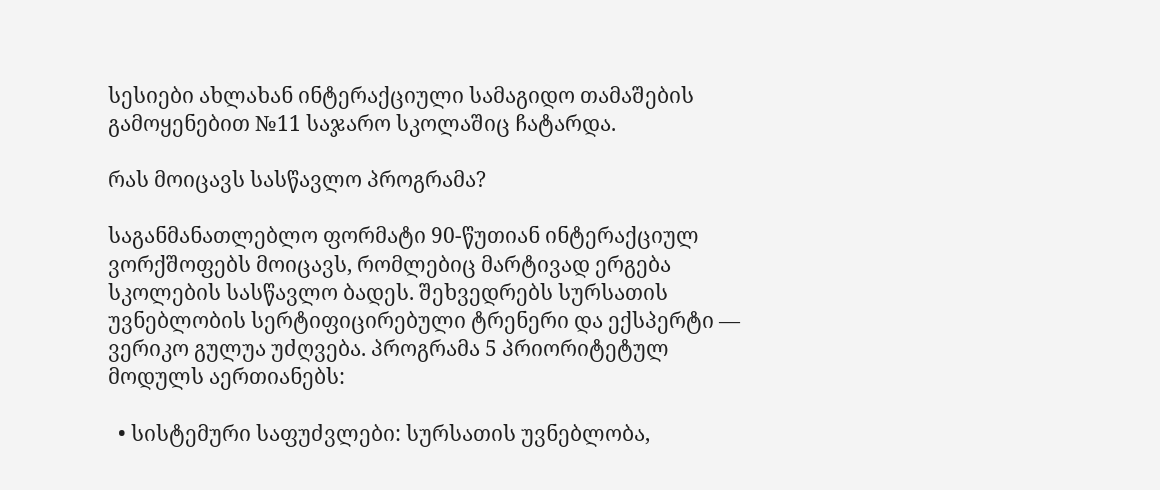სესიები ახლახან ინტერაქციული სამაგიდო თამაშების გამოყენებით №11 საჯარო სკოლაშიც ჩატარდა.

რას მოიცავს სასწავლო პროგრამა?

საგანმანათლებლო ფორმატი 90-წუთიან ინტერაქციულ ვორქშოფებს მოიცავს, რომლებიც მარტივად ერგება სკოლების სასწავლო ბადეს. შეხვედრებს სურსათის უვნებლობის სერტიფიცირებული ტრენერი და ექსპერტი — ვერიკო გულუა უძღვება. პროგრამა 5 პრიორიტეტულ მოდულს აერთიანებს:

  • სისტემური საფუძვლები: სურსათის უვნებლობა,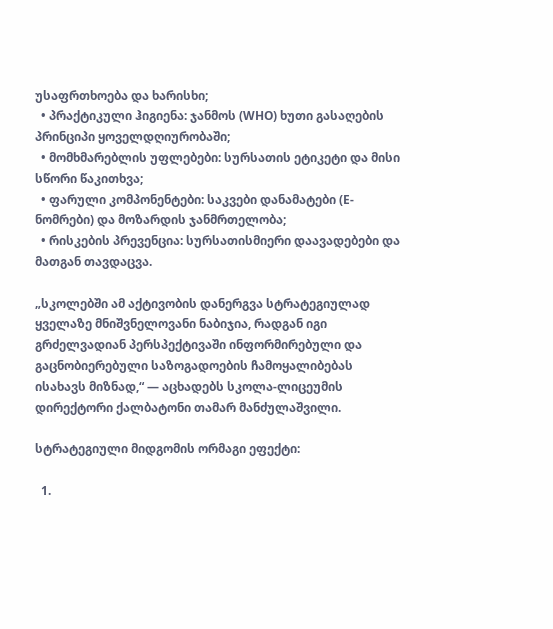უსაფრთხოება და ხარისხი;
  • პრაქტიკული ჰიგიენა: ჯანმოს (WHO) ხუთი გასაღების პრინციპი ყოველდღიურობაში;
  • მომხმარებლის უფლებები: სურსათის ეტიკეტი და მისი სწორი წაკითხვა;
  • ფარული კომპონენტები: საკვები დანამატები (E-ნომრები) და მოზარდის ჯანმრთელობა;
  • რისკების პრევენცია: სურსათისმიერი დაავადებები და მათგან თავდაცვა.

„სკოლებში ამ აქტივობის დანერგვა სტრატეგიულად ყველაზე მნიშვნელოვანი ნაბიჯია, რადგან იგი გრძელვადიან პერსპექტივაში ინფორმირებული და გაცნობიერებული საზოგადოების ჩამოყალიბებას ისახავს მიზნად,“ — აცხადებს სკოლა-ლიცეუმის დირექტორი ქალბატონი თამარ მანძულაშვილი.

სტრატეგიული მიდგომის ორმაგი ეფექტი:

  1.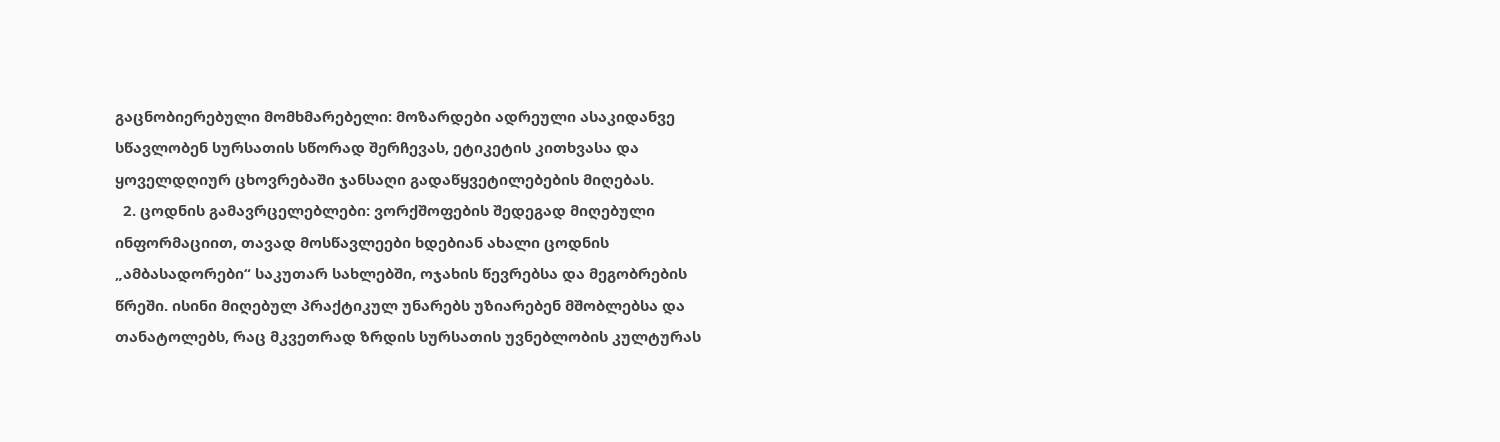გაცნობიერებული მომხმარებელი: მოზარდები ადრეული ასაკიდანვე სწავლობენ სურსათის სწორად შერჩევას, ეტიკეტის კითხვასა და ყოველდღიურ ცხოვრებაში ჯანსაღი გადაწყვეტილებების მიღებას.
  2. ცოდნის გამავრცელებლები: ვორქშოფების შედეგად მიღებული ინფორმაციით, თავად მოსწავლეები ხდებიან ახალი ცოდნის „ამბასადორები“ საკუთარ სახლებში, ოჯახის წევრებსა და მეგობრების წრეში. ისინი მიღებულ პრაქტიკულ უნარებს უზიარებენ მშობლებსა და თანატოლებს, რაც მკვეთრად ზრდის სურსათის უვნებლობის კულტურას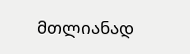მთლიანად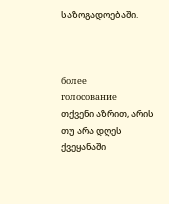საზოგადოებაში.



более
голосование
თქვენი აზრით, არის თუ არა დღეს ქვეყანაში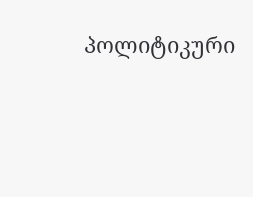პოლიტიკური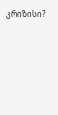კრიზისი?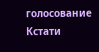голосование
Кстати